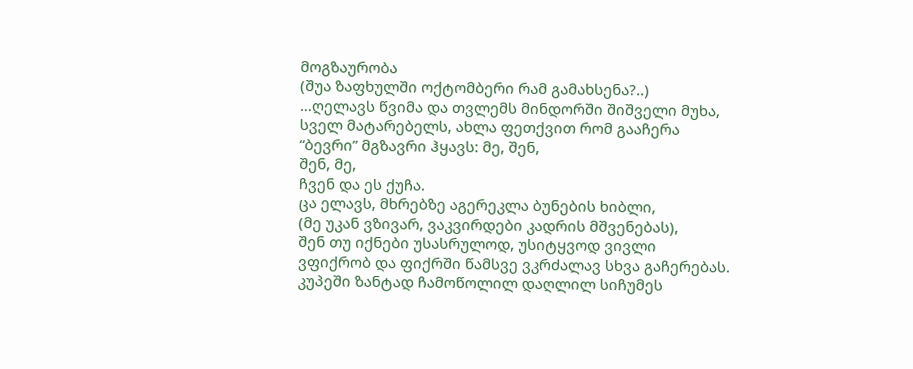მოგზაურობა
(შუა ზაფხულში ოქტომბერი რამ გამახსენა?..)
…ღელავს წვიმა და თვლემს მინდორში შიშველი მუხა,
სველ მატარებელს, ახლა ფეთქვით რომ გააჩერა
“ბევრი” მგზავრი ჰყავს: მე, შენ,
შენ, მე,
ჩვენ და ეს ქუჩა.
ცა ელავს, მხრებზე აგერეკლა ბუნების ხიბლი,
(მე უკან ვზივარ, ვაკვირდები კადრის მშვენებას),
შენ თუ იქნები უსასრულოდ, უსიტყვოდ ვივლი
ვფიქრობ და ფიქრში წამსვე ვკრძალავ სხვა გაჩერებას.
კუპეში ზანტად ჩამოწოლილ დაღლილ სიჩუმეს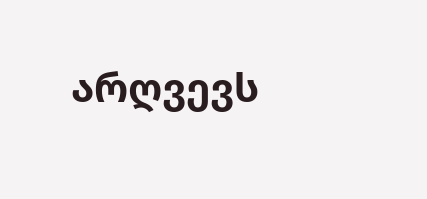არღვევს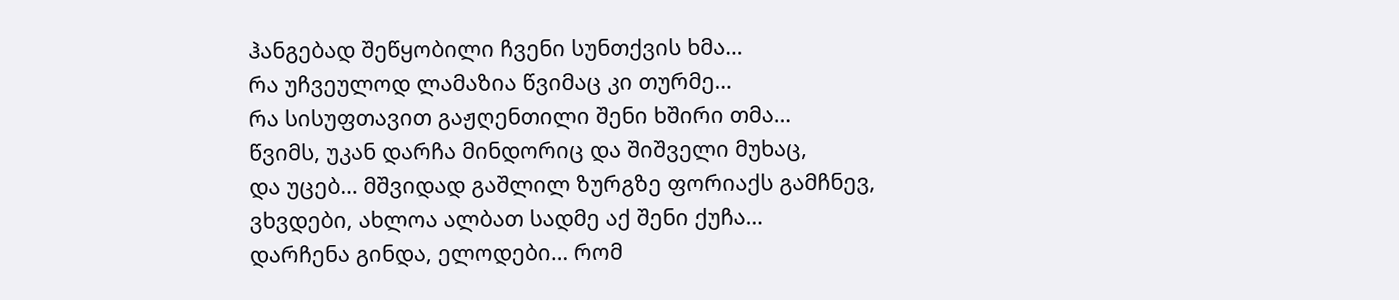ჰანგებად შეწყობილი ჩვენი სუნთქვის ხმა…
რა უჩვეულოდ ლამაზია წვიმაც კი თურმე…
რა სისუფთავით გაჟღენთილი შენი ხშირი თმა…
წვიმს, უკან დარჩა მინდორიც და შიშველი მუხაც,
და უცებ… მშვიდად გაშლილ ზურგზე ფორიაქს გამჩნევ,
ვხვდები, ახლოა ალბათ სადმე აქ შენი ქუჩა…
დარჩენა გინდა, ელოდები… რომ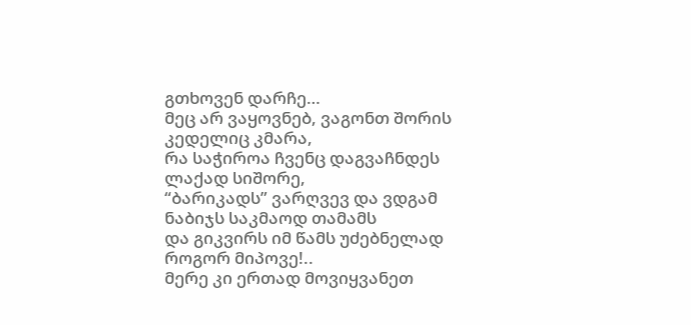გთხოვენ დარჩე…
მეც არ ვაყოვნებ, ვაგონთ შორის კედელიც კმარა,
რა საჭიროა ჩვენც დაგვაჩნდეს ლაქად სიშორე,
“ბარიკადს” ვარღვევ და ვდგამ ნაბიჯს საკმაოდ თამამს
და გიკვირს იმ წამს უძებნელად როგორ მიპოვე!..
მერე კი ერთად მოვიყვანეთ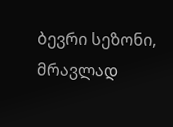ბევრი სეზონი,
მრავლად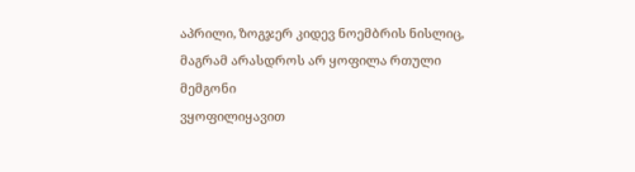აპრილი, ზოგჯერ კიდევ ნოემბრის ნისლიც,
მაგრამ არასდროს არ ყოფილა რთული მემგონი
ვყოფილიყავით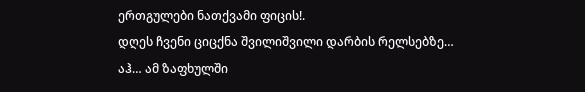ერთგულები ნათქვამი ფიცის!.
დღეს ჩვენი ციცქნა შვილიშვილი დარბის რელსებზე…
აჰ… ამ ზაფხულში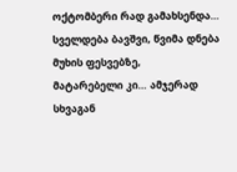ოქტომბერი რად გამახსენდა…
სველდება ბავშვი, წვიმა დნება მუხის ფესვებზე,
მატარებელი კი… ამჯერად სხვაგან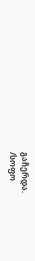გაჩერდა.
/სოფო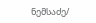ნემსაძე/